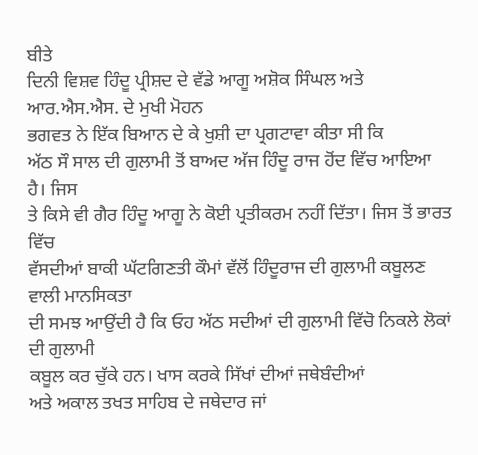ਬੀਤੇ
ਦਿਨੀ ਵਿਸ਼ਵ ਹਿੰਦੂ ਪ੍ਰੀਸ਼ਦ ਦੇ ਵੱਡੇ ਆਗੂ ਅਸ਼ੋਕ ਸਿੰਘਲ ਅਤੇ ਆਰ.ਐਸ.ਐਸ. ਦੇ ਮੁਖੀ ਮੋਹਨ
ਭਗਵਤ ਨੇ ਇੱਕ ਬਿਆਨ ਦੇ ਕੇ ਖੁਸ਼ੀ ਦਾ ਪ੍ਰਗਟਾਵਾ ਕੀਤਾ ਸੀ ਕਿ
ਅੱਠ ਸੌ ਸਾਲ ਦੀ ਗੁਲਾਮੀ ਤੋਂ ਬਾਅਦ ਅੱਜ ਹਿੰਦੂ ਰਾਜ ਹੋਂਦ ਵਿੱਚ ਆਇਆ ਹੈ। ਜਿਸ
ਤੇ ਕਿਸੇ ਵੀ ਗੈਰ ਹਿੰਦੂ ਆਗੂ ਨੇ ਕੋਈ ਪ੍ਰਤੀਕਰਮ ਨਹੀਂ ਦਿੱਤਾ। ਜਿਸ ਤੋਂ ਭਾਰਤ ਵਿੱਚ
ਵੱਸਦੀਆਂ ਬਾਕੀ ਘੱਟਗਿਣਤੀ ਕੌਮਾਂ ਵੱਲੋਂ ਹਿੰਦੂਰਾਜ ਦੀ ਗੁਲਾਮੀ ਕਬੂਲਣ ਵਾਲੀ ਮਾਨਸਿਕਤਾ
ਦੀ ਸਮਝ ਆਉਂਦੀ ਹੈ ਕਿ ਓਹ ਅੱਠ ਸਦੀਆਂ ਦੀ ਗੁਲਾਮੀ ਵਿੱਚੋ ਨਿਕਲੇ ਲੋਕਾਂ ਦੀ ਗੁਲਾਮੀ
ਕਬੂਲ ਕਰ ਚੁੱਕੇ ਹਨ। ਖਾਸ ਕਰਕੇ ਸਿੱਖਾਂ ਦੀਆਂ ਜਥੇਬੰਦੀਆਂ
ਅਤੇ ਅਕਾਲ ਤਖਤ ਸਾਹਿਬ ਦੇ ਜਥੇਦਾਰ ਜਾਂ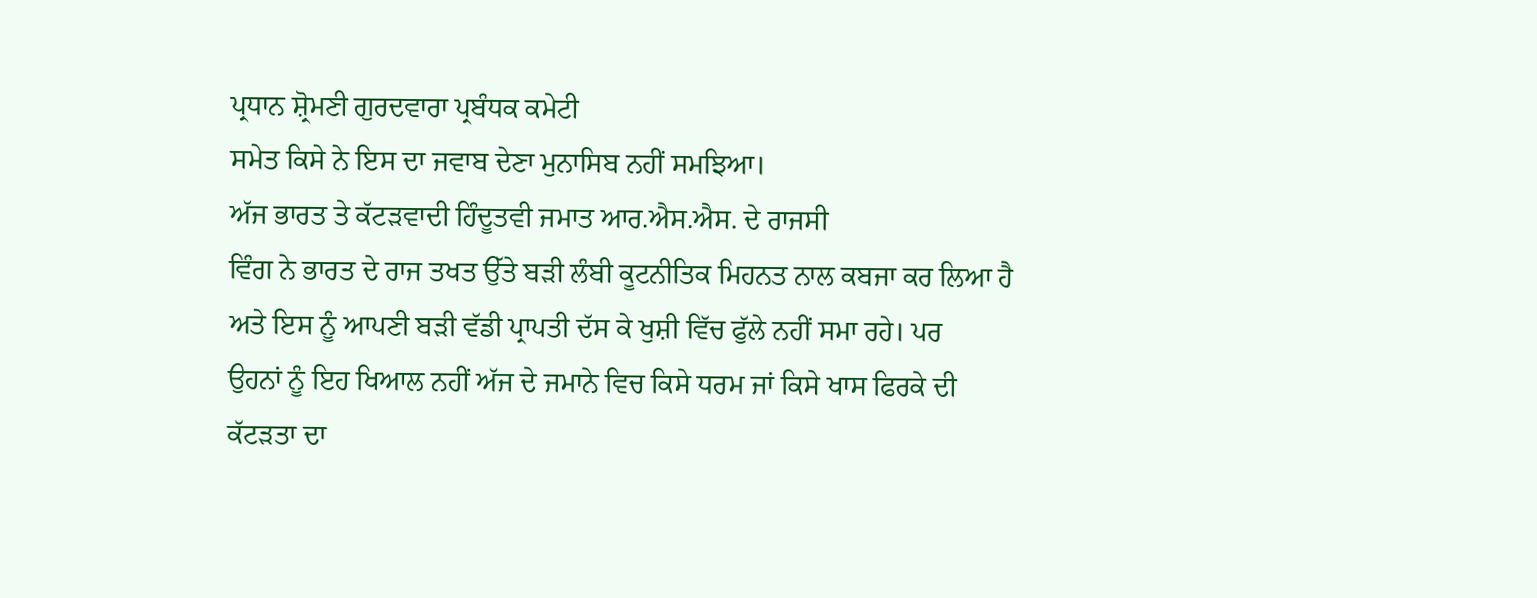ਪ੍ਰਧਾਨ ਸ਼੍ਰੋਮਣੀ ਗੁਰਦਵਾਰਾ ਪ੍ਰਬੰਧਕ ਕਮੇਟੀ
ਸਮੇਤ ਕਿਸੇ ਨੇ ਇਸ ਦਾ ਜਵਾਬ ਦੇਣਾ ਮੁਨਾਸਿਬ ਨਹੀਂ ਸਮਝਿਆ।
ਅੱਜ ਭਾਰਤ ਤੇ ਕੱਟੜਵਾਦੀ ਹਿੰਦੂਤਵੀ ਜਮਾਤ ਆਰ.ਐਸ.ਐਸ. ਦੇ ਰਾਜਸੀ
ਵਿੰਗ ਨੇ ਭਾਰਤ ਦੇ ਰਾਜ ਤਖਤ ਉੱਤੇ ਬੜੀ ਲੰਬੀ ਕੂਟਨੀਤਿਕ ਮਿਹਨਤ ਨਾਲ ਕਬਜਾ ਕਰ ਲਿਆ ਹੈ
ਅਤੇ ਇਸ ਨੂੰ ਆਪਣੀ ਬੜੀ ਵੱਡੀ ਪ੍ਰਾਪਤੀ ਦੱਸ ਕੇ ਖੁਸ਼ੀ ਵਿੱਚ ਫੁੱਲੇ ਨਹੀਂ ਸਮਾ ਰਹੇ। ਪਰ
ਉਹਨਾਂ ਨੂੰ ਇਹ ਖਿਆਲ ਨਹੀਂ ਅੱਜ ਦੇ ਜਮਾਨੇ ਵਿਚ ਕਿਸੇ ਧਰਮ ਜਾਂ ਕਿਸੇ ਖਾਸ ਫਿਰਕੇ ਦੀ
ਕੱਟੜਤਾ ਦਾ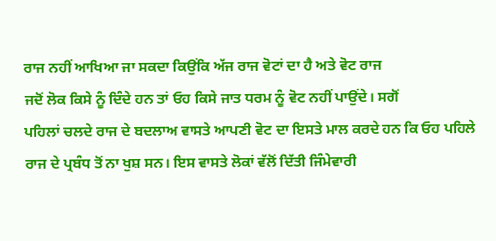ਰਾਜ ਨਹੀਂ ਆਖਿਆ ਜਾ ਸਕਦਾ ਕਿਉਂਕਿ ਅੱਜ ਰਾਜ ਵੋਟਾਂ ਦਾ ਹੈ ਅਤੇ ਵੋਟ ਰਾਜ
ਜਦੋਂ ਲੋਕ ਕਿਸੇ ਨੂੰ ਦਿੰਦੇ ਹਨ ਤਾਂ ਓਹ ਕਿਸੇ ਜਾਤ ਧਰਮ ਨੂੰ ਵੋਟ ਨਹੀਂ ਪਾਉਂਦੇ। ਸਗੋਂ
ਪਹਿਲਾਂ ਚਲਦੇ ਰਾਜ ਦੇ ਬਦਲਾਅ ਵਾਸਤੇ ਆਪਣੀ ਵੋਟ ਦਾ ਇਸਤੇ ਮਾਲ ਕਰਦੇ ਹਨ ਕਿ ਓਹ ਪਹਿਲੇ
ਰਾਜ ਦੇ ਪ੍ਰਬੰਧ ਤੋਂ ਨਾ ਖੁਸ਼ ਸਨ। ਇਸ ਵਾਸਤੇ ਲੋਕਾਂ ਵੱਲੋਂ ਦਿੱਤੀ ਜਿੰਮੇਵਾਰੀ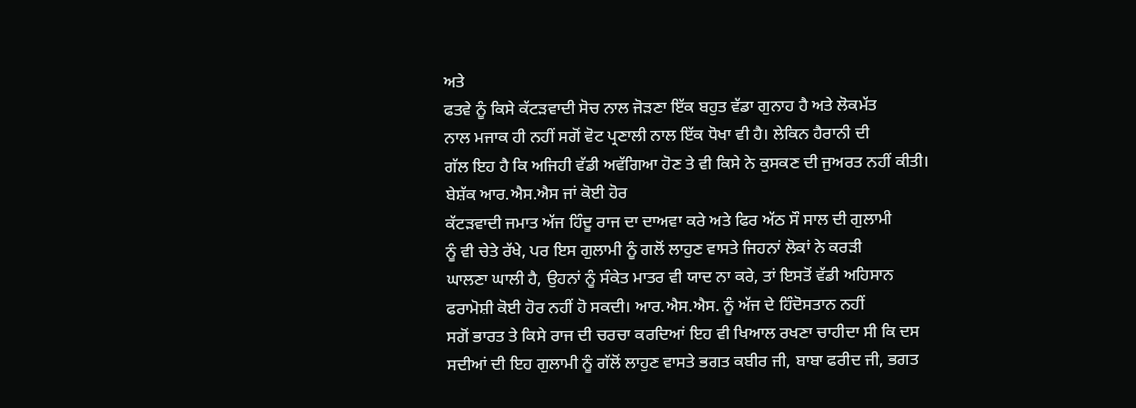ਅਤੇ
ਫਤਵੇ ਨੂੰ ਕਿਸੇ ਕੱਟੜਵਾਦੀ ਸੋਚ ਨਾਲ ਜੋੜਣਾ ਇੱਕ ਬਹੁਤ ਵੱਡਾ ਗੁਨਾਹ ਹੈ ਅਤੇ ਲੋਕਮੱਤ
ਨਾਲ ਮਜਾਕ ਹੀ ਨਹੀਂ ਸਗੋਂ ਵੋਟ ਪ੍ਰਣਾਲੀ ਨਾਲ ਇੱਕ ਧੋਖਾ ਵੀ ਹੈ। ਲੇਕਿਨ ਹੈਰਾਨੀ ਦੀ
ਗੱਲ ਇਹ ਹੈ ਕਿ ਅਜਿਹੀ ਵੱਡੀ ਅਵੱਗਿਆ ਹੋਣ ਤੇ ਵੀ ਕਿਸੇ ਨੇ ਕੁਸਕਣ ਦੀ ਜੁਅਰਤ ਨਹੀਂ ਕੀਤੀ।
ਬੇਸ਼ੱਕ ਆਰ.ਐਸ.ਐਸ ਜਾਂ ਕੋਈ ਹੋਰ
ਕੱਟੜਵਾਦੀ ਜਮਾਤ ਅੱਜ ਹਿੰਦੂ ਰਾਜ ਦਾ ਦਾਅਵਾ ਕਰੇ ਅਤੇ ਫਿਰ ਅੱਠ ਸੌ ਸਾਲ ਦੀ ਗੁਲਾਮੀ
ਨੂੰ ਵੀ ਚੇਤੇ ਰੱਖੇ, ਪਰ ਇਸ ਗੁਲਾਮੀ ਨੂੰ ਗਲੋਂ ਲਾਹੁਣ ਵਾਸਤੇ ਜਿਹਨਾਂ ਲੋਕਾਂ ਨੇ ਕਰੜੀ
ਘਾਲਣਾ ਘਾਲੀ ਹੈ, ਉਹਨਾਂ ਨੂੰ ਸੰਕੇਤ ਮਾਤਰ ਵੀ ਯਾਦ ਨਾ ਕਰੇ, ਤਾਂ ਇਸਤੋਂ ਵੱਡੀ ਅਹਿਸਾਨ
ਫਰਾਮੋਸ਼ੀ ਕੋਈ ਹੋਰ ਨਹੀਂ ਹੋ ਸਕਦੀ। ਆਰ.ਐਸ.ਐਸ. ਨੂੰ ਅੱਜ ਦੇ ਹਿੰਦੋਸਤਾਨ ਨਹੀਂ
ਸਗੋਂ ਭਾਰਤ ਤੇ ਕਿਸੇ ਰਾਜ ਦੀ ਚਰਚਾ ਕਰਦਿਆਂ ਇਹ ਵੀ ਖਿਆਲ ਰਖਣਾ ਚਾਹੀਦਾ ਸੀ ਕਿ ਦਸ
ਸਦੀਆਂ ਦੀ ਇਹ ਗੁਲਾਮੀ ਨੂੰ ਗੱਲੋਂ ਲਾਹੁਣ ਵਾਸਤੇ ਭਗਤ ਕਬੀਰ ਜੀ, ਬਾਬਾ ਫਰੀਦ ਜੀ, ਭਗਤ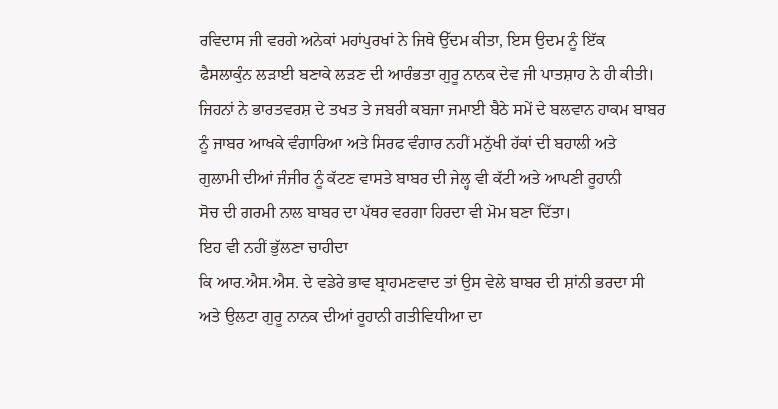ਰਵਿਦਾਸ ਜੀ ਵਰਗੇ ਅਨੇਕਾਂ ਮਹਾਂਪੁਰਖਾਂ ਨੇ ਜਿਥੇ ਉੱਦਮ ਕੀਤਾ, ਇਸ ਉਦਮ ਨੂੰ ਇੱਕ
ਫੈਸਲਾਕੁੰਨ ਲੜਾਈ ਬਣਾਕੇ ਲੜਣ ਦੀ ਆਰੰਭਤਾ ਗੁਰੂ ਨਾਨਕ ਦੇਵ ਜੀ ਪਾਤਸ਼ਾਹ ਨੇ ਹੀ ਕੀਤੀ।
ਜਿਹਨਾਂ ਨੇ ਭਾਰਤਵਰਸ਼ ਦੇ ਤਖਤ ਤੇ ਜਬਰੀ ਕਬਜਾ ਜਮਾਈ ਬੈਠੇ ਸਮੇਂ ਦੇ ਬਲਵਾਨ ਹਾਕਮ ਬਾਬਰ
ਨੂੰ ਜਾਬਰ ਆਖਕੇ ਵੰਗਾਰਿਆ ਅਤੇ ਸਿਰਫ ਵੰਗਾਰ ਨਹੀਂ ਮਨੁੱਖੀ ਹੱਕਾਂ ਦੀ ਬਹਾਲੀ ਅਤੇ
ਗੁਲਾਮੀ ਦੀਆਂ ਜੰਜੀਰ ਨੂੰ ਕੱਟਣ ਵਾਸਤੇ ਬਾਬਰ ਦੀ ਜੇਲ੍ਹ ਵੀ ਕੱਟੀ ਅਤੇ ਆਪਣੀ ਰੂਹਾਨੀ
ਸੋਚ ਦੀ ਗਰਮੀ ਨਾਲ ਬਾਬਰ ਦਾ ਪੱਥਰ ਵਰਗਾ ਹਿਰਦਾ ਵੀ ਮੋਮ ਬਣਾ ਦਿੱਤਾ।
ਇਹ ਵੀ ਨਹੀਂ ਭੁੱਲਣਾ ਚਾਹੀਦਾ
ਕਿ ਆਰ.ਐਸ.ਐਸ. ਦੇ ਵਡੇਰੇ ਭਾਵ ਬ੍ਰਾਹਮਣਵਾਦ ਤਾਂ ਉਸ ਵੇਲੇ ਬਾਬਰ ਦੀ ਸ਼ਾਂਨੀ ਭਰਦਾ ਸੀ
ਅਤੇ ਉਲਟਾ ਗੁਰੂ ਨਾਨਕ ਦੀਆਂ ਰੂਹਾਨੀ ਗਤੀਵਿਧੀਆ ਦਾ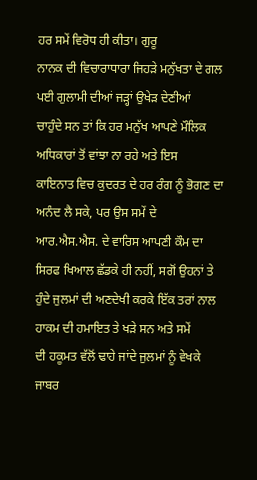ਹਰ ਸਮੇਂ ਵਿਰੋਧ ਹੀ ਕੀਤਾ। ਗੁਰੂ
ਨਾਨਕ ਦੀ ਵਿਚਾਰਾਧਾਰਾ ਜਿਹੜੇ ਮਨੁੱਖਤਾ ਦੇ ਗਲ ਪਈ ਗੁਲਾਮੀ ਦੀਆਂ ਜੜ੍ਹਾਂ ਉਖੇੜ ਦੇਣੀਆਂ
ਚਾਹੁੰਦੇ ਸਨ ਤਾਂ ਕਿ ਹਰ ਮਨੁੱਖ ਆਪਣੇ ਮੌਲਿਕ ਅਧਿਕਾਰਾਂ ਤੋਂ ਵਾਂਝਾ ਨਾ ਰਹੇ ਅਤੇ ਇਸ
ਕਾਇਨਾਤ ਵਿਚ ਕੁਦਰਤ ਦੇ ਹਰ ਰੰਗ ਨੂੰ ਭੋਗਣ ਦਾ ਅਨੰਦ ਲੈ ਸਕੇ, ਪਰ ਉਸ ਸਮੇਂ ਦੇ
ਆਰ.ਐਸ.ਐਸ. ਦੇ ਵਾਰਿਸ ਆਪਣੀ ਕੌਮ ਦਾ ਸਿਰਫ ਖਿਆਲ ਛੱਡਕੇ ਹੀ ਨਹੀਂ, ਸਗੋਂ ਉਹਨਾਂ ਤੇ
ਹੁੰਦੇ ਜੁਲਮਾਂ ਦੀ ਅਣਦੇਖੀ ਕਰਕੇ ਇੱਕ ਤਰਾਂ ਨਾਲ ਹਾਕਮ ਦੀ ਹਮਾਇਤ ਤੇ ਖੜੇ ਸਨ ਅਤੇ ਸਮੇਂ
ਦੀ ਹਕੂਮਤ ਵੱਲੋਂ ਢਾਹੇ ਜਾਂਦੇ ਜੁਲਮਾਂ ਨੂੰ ਵੇਖਕੇ ਜਾਬਰ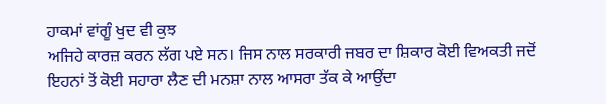ਹਾਕਮਾਂ ਵਾਂਗੂੰ ਖੁਦ ਵੀ ਕੁਝ
ਅਜਿਹੇ ਕਾਰਜ਼ ਕਰਨ ਲੱਗ ਪਏ ਸਨ। ਜਿਸ ਨਾਲ ਸਰਕਾਰੀ ਜਬਰ ਦਾ ਸ਼ਿਕਾਰ ਕੋਈ ਵਿਅਕਤੀ ਜਦੋਂ
ਇਹਨਾਂ ਤੋਂ ਕੋਈ ਸਹਾਰਾ ਲੈਣ ਦੀ ਮਨਸ਼ਾ ਨਾਲ ਆਸਰਾ ਤੱਕ ਕੇ ਆਉਂਦਾ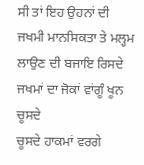ਸੀ ਤਾਂ ਇਹ ਉਹਨਾਂ ਦੀ
ਜਖਮੀ ਮਾਨਸਿਕਤਾ ਤੇ ਮਲ੍ਹਮ ਲਾਉਣ ਦੀ ਬਜਾਇ ਰਿਸਦੇ ਜਖਮਾਂ ਦਾ ਜੋਕਾਂ ਵਾਂਗੂੰ ਖੂਨ ਚੂਸਦੇ
ਚੂਸਦੇ ਹਾਕਮਾਂ ਵਰਗੇ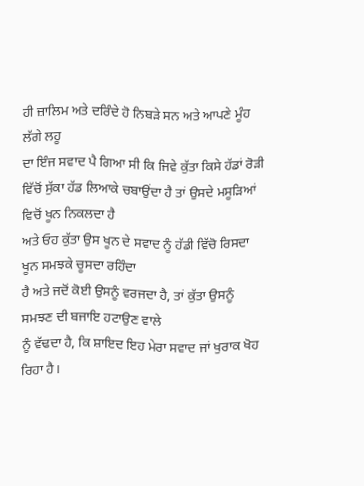ਹੀ ਜ਼ਾਲਿਮ ਅਤੇ ਦਰਿੰਦੇ ਹੋ ਨਿਬੜੇ ਸਨ ਅਤੇ ਆਪਣੇ ਮੂੰਹ ਲੱਗੇ ਲਹੂ
ਦਾ ਇੰਜ ਸਵਾਦ ਪੈ ਗਿਆ ਸੀ ਕਿ ਜਿਵੇ ਕੁੱਤਾ ਕਿਸੇ ਹੱਡਾਂ ਰੋੜੀ
ਵਿੱਚੋਂ ਸੁੱਕਾ ਹੱਡ ਲਿਆਕੇ ਚਬਾਉਂਦਾ ਹੈ ਤਾਂ ਉਸਦੇ ਮਸੂੜਿਆਂ ਵਿਚੋਂ ਖੂਨ ਨਿਕਲਦਾ ਹੈ
ਅਤੇ ਓਹ ਕੁੱਤਾ ਉਸ ਖੂਨ ਦੇ ਸਵਾਦ ਨੂੰ ਹੱਡੀ ਵਿੱਚੋ ਰਿਸਦਾ ਖੂਨ ਸਮਝਕੇ ਚੂਸਦਾ ਰਹਿੰਦਾ
ਹੈ ਅਤੇ ਜਦੋਂ ਕੋਈ ਉਸਨੂੰ ਵਰਜਦਾ ਹੈ, ਤਾਂ ਕੁੱਤਾ ਉਸਨੂੰ ਸਮਝਣ ਦੀ ਬਜਾਇ ਹਟਾਉਣ ਵਾਲੇ
ਨੂੰ ਵੱਢਦਾ ਹੈ, ਕਿ ਸ਼ਾਇਦ ਇਹ ਮੇਰਾ ਸਵਾਦ ਜਾਂ ਖੁਰਾਕ ਖੋਹ ਰਿਹਾ ਹੈ।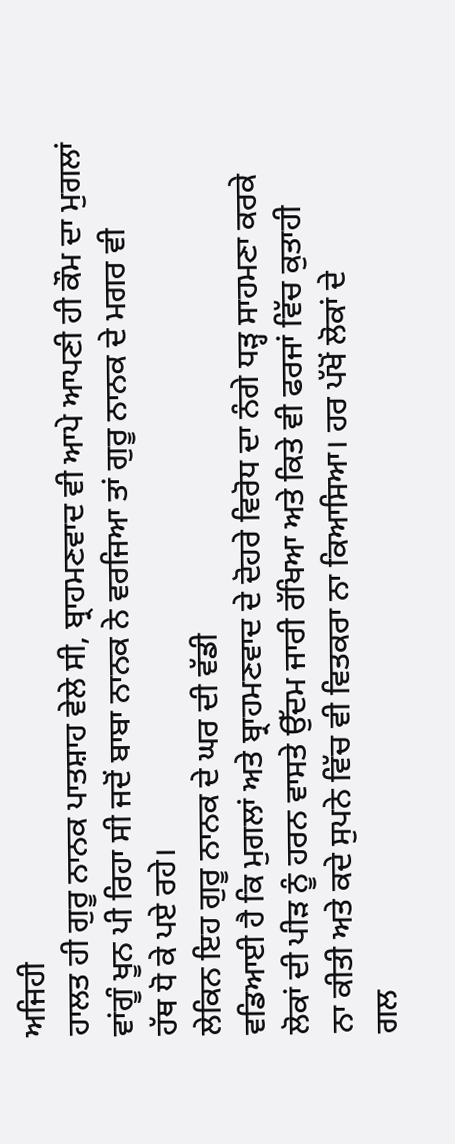ਅਜਿਹੀ
ਹਾਲਤ ਹੀ ਗੁਰੂ ਨਾਨਕ ਪਾਤਸ਼ਾਹ ਵੇਲੇ ਸੀ, ਬ੍ਰਾਹਮਣਵਾਦ ਵੀ ਆਪੇ ਆਪਣੀ ਹੀ ਕੌਮ ਦਾ ਮੁਗਲਾਂ
ਵਾਂਗੂੰ ਖੂਨ ਪੀ ਰਿਹਾ ਸੀ ਜਦੋਂ ਬਾਬਾ ਨਾਨਕ ਨੇ ਵਰਜਿਆ ਤਾਂ ਗੁਰੂ ਨਾਨਕ ਦੇ ਮਗਰ ਵੀ
ਹੱਥ ਧੋ ਕੇ ਪਏ ਰਹੇ।
ਲੇਕਿਨ ਇਹ ਗੁਰੂ ਨਾਨਕ ਦੇ ਘਰ ਦੀ ਵੱਡੀ
ਵਡਿਆਈ ਹੈ ਕਿ ਮੁਗਲਾਂ ਅਤੇ ਬ੍ਰਾਹਮਣਵਾਦ ਦੇ ਦੋਹਰੇ ਵਿਰੋਧ ਦਾ ਨੰਗੇ ਧੜ੍ਹ ਸਾਹਮਣਾ ਕਰਕੇ
ਲੋਕਾਂ ਦੀ ਪੀੜ ਨੂੰ ਹਰਨ ਵਾਸਤੇ ਉੱਦਮ ਜਾਰੀ ਰੱਖਿਆ ਅਤੇ ਕਿਤੇ ਵੀ ਫਰਜਾਂ ਵਿੱਚ ਕੁਤਾਹੀ
ਨਾ ਕੀਤੀ ਅਤੇ ਕਦੇ ਸੁਪਨੇ ਵਿੱਚ ਵੀ ਵਿਤਕਰਾ ਨਾ ਕਿਆਸਿਆ। ਹਰ ਪੱਖੋਂ ਲੋਕਾਂ ਦੇ
ਗਲ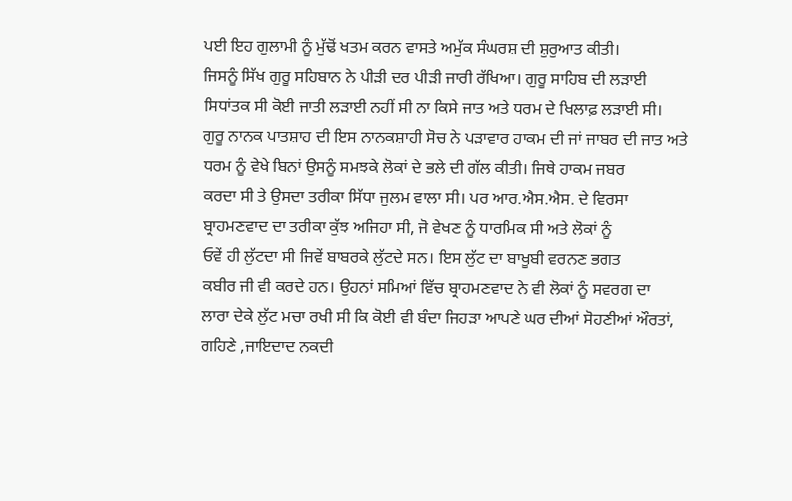ਪਈ ਇਹ ਗੁਲਾਮੀ ਨੂੰ ਮੁੱਢੋਂ ਖਤਮ ਕਰਨ ਵਾਸਤੇ ਅਮੁੱਕ ਸੰਘਰਸ਼ ਦੀ ਸ਼ੁਰੁਆਤ ਕੀਤੀ।
ਜਿਸਨੂੰ ਸਿੱਖ ਗੁਰੂ ਸਹਿਬਾਨ ਨੇ ਪੀੜੀ ਦਰ ਪੀੜੀ ਜਾਰੀ ਰੱਖਿਆ। ਗੁਰੂ ਸਾਹਿਬ ਦੀ ਲੜਾਈ
ਸਿਧਾਂਤਕ ਸੀ ਕੋਈ ਜਾਤੀ ਲੜਾਈ ਨਹੀਂ ਸੀ ਨਾ ਕਿਸੇ ਜਾਤ ਅਤੇ ਧਰਮ ਦੇ ਖਿਲਾਫ਼ ਲੜਾਈ ਸੀ।
ਗੁਰੂ ਨਾਨਕ ਪਾਤਸ਼ਾਹ ਦੀ ਇਸ ਨਾਨਕਸ਼ਾਹੀ ਸੋਚ ਨੇ ਪੜਾਵਾਰ ਹਾਕਮ ਦੀ ਜਾਂ ਜਾਬਰ ਦੀ ਜਾਤ ਅਤੇ
ਧਰਮ ਨੂੰ ਵੇਖੇ ਬਿਨਾਂ ਉਸਨੂੰ ਸਮਝਕੇ ਲੋਕਾਂ ਦੇ ਭਲੇ ਦੀ ਗੱਲ ਕੀਤੀ। ਜਿਥੇ ਹਾਕਮ ਜਬਰ
ਕਰਦਾ ਸੀ ਤੇ ਉਸਦਾ ਤਰੀਕਾ ਸਿੱਧਾ ਜੁਲਮ ਵਾਲਾ ਸੀ। ਪਰ ਆਰ.ਐਸ.ਐਸ. ਦੇ ਵਿਰਸਾ
ਬ੍ਰਾਹਮਣਵਾਦ ਦਾ ਤਰੀਕਾ ਕੁੱਝ ਅਜਿਹਾ ਸੀ, ਜੋ ਵੇਖਣ ਨੂੰ ਧਾਰਮਿਕ ਸੀ ਅਤੇ ਲੋਕਾਂ ਨੂੰ
ਓਵੇਂ ਹੀ ਲੁੱਟਦਾ ਸੀ ਜਿਵੇਂ ਬਾਬਰਕੇ ਲੁੱਟਦੇ ਸਨ। ਇਸ ਲੁੱਟ ਦਾ ਬਾਖੂਬੀ ਵਰਨਣ ਭਗਤ
ਕਬੀਰ ਜੀ ਵੀ ਕਰਦੇ ਹਨ। ਉਹਨਾਂ ਸਮਿਆਂ ਵਿੱਚ ਬ੍ਰਾਹਮਣਵਾਦ ਨੇ ਵੀ ਲੋਕਾਂ ਨੂੰ ਸਵਰਗ ਦਾ
ਲਾਰਾ ਦੇਕੇ ਲੁੱਟ ਮਚਾ ਰਖੀ ਸੀ ਕਿ ਕੋਈ ਵੀ ਬੰਦਾ ਜਿਹੜਾ ਆਪਣੇ ਘਰ ਦੀਆਂ ਸੋਹਣੀਆਂ ਔਰਤਾਂ,
ਗਹਿਣੇ ,ਜਾਇਦਾਦ ਨਕਦੀ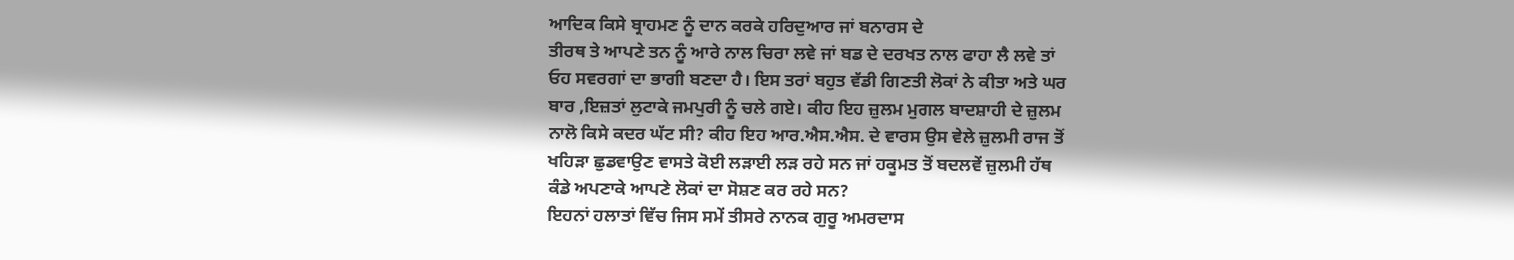ਆਦਿਕ ਕਿਸੇ ਬ੍ਰਾਹਮਣ ਨੂੰ ਦਾਨ ਕਰਕੇ ਹਰਿਦੁਆਰ ਜਾਂ ਬਨਾਰਸ ਦੇ
ਤੀਰਥ ਤੇ ਆਪਣੇ ਤਨ ਨੂੰ ਆਰੇ ਨਾਲ ਚਿਰਾ ਲਵੇ ਜਾਂ ਬਡ ਦੇ ਦਰਖਤ ਨਾਲ ਫਾਹਾ ਲੈ ਲਵੇ ਤਾਂ
ਓਹ ਸਵਰਗਾਂ ਦਾ ਭਾਗੀ ਬਣਦਾ ਹੈ। ਇਸ ਤਰਾਂ ਬਹੁਤ ਵੱਡੀ ਗਿਣਤੀ ਲੋਕਾਂ ਨੇ ਕੀਤਾ ਅਤੇ ਘਰ
ਬਾਰ ,ਇਜ਼ਤਾਂ ਲੁਟਾਕੇ ਜਮਪੁਰੀ ਨੂੰ ਚਲੇ ਗਏ। ਕੀਹ ਇਹ ਜ਼ੁਲਮ ਮੁਗਲ ਬਾਦਸ਼ਾਹੀ ਦੇ ਜ਼ੁਲਮ
ਨਾਲੋ ਕਿਸੇ ਕਦਰ ਘੱਟ ਸੀ? ਕੀਹ ਇਹ ਆਰ.ਐਸ.ਐਸ. ਦੇ ਵਾਰਸ ਉਸ ਵੇਲੇ ਜ਼ੁਲਮੀ ਰਾਜ ਤੋਂ
ਖਹਿੜਾ ਛੁਡਵਾਉਣ ਵਾਸਤੇ ਕੋਈ ਲੜਾਈ ਲੜ ਰਹੇ ਸਨ ਜਾਂ ਹਕੂਮਤ ਤੋਂ ਬਦਲਵੇਂ ਜ਼ੁਲਮੀ ਹੱਥ
ਕੰਡੇ ਅਪਣਾਕੇ ਆਪਣੇ ਲੋਕਾਂ ਦਾ ਸੋਸ਼ਣ ਕਰ ਰਹੇ ਸਨ?
ਇਹਨਾਂ ਹਲਾਤਾਂ ਵਿੱਚ ਜਿਸ ਸਮੇਂ ਤੀਸਰੇ ਨਾਨਕ ਗੁਰੂ ਅਮਰਦਾਸ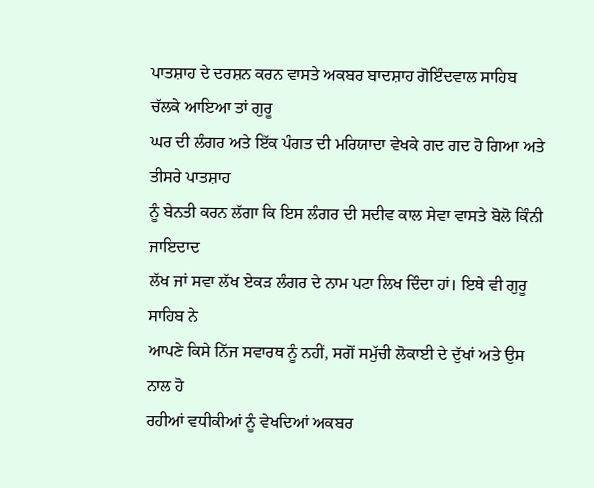ਪਾਤਸ਼ਾਹ ਦੇ ਦਰਸ਼ਨ ਕਰਨ ਵਾਸਤੇ ਅਕਬਰ ਬਾਦਸ਼ਾਹ ਗੋਇੰਦਵਾਲ ਸਾਹਿਬ ਚੱਲਕੇ ਆਇਆ ਤਾਂ ਗੁਰੂ
ਘਰ ਦੀ ਲੰਗਰ ਅਤੇ ਇੱਕ ਪੰਗਤ ਦੀ ਮਰਿਯਾਦਾ ਵੇਖਕੇ ਗਦ ਗਦ ਹੋ ਗਿਆ ਅਤੇ ਤੀਸਰੇ ਪਾਤਸ਼ਾਹ
ਨੂੰ ਬੇਨਤੀ ਕਰਨ ਲੱਗਾ ਕਿ ਇਸ ਲੰਗਰ ਦੀ ਸਦੀਵ ਕਾਲ ਸੇਵਾ ਵਾਸਤੇ ਬੋਲੋ ਕਿੰਨੀ ਜਾਇਦਾਦ
ਲੱਖ ਜਾਂ ਸਵਾ ਲੱਖ ਏਕੜ ਲੰਗਰ ਦੇ ਨਾਮ ਪਟਾ ਲਿਖ ਦਿੰਦਾ ਹਾਂ। ਇਥੇ ਵੀ ਗੁਰੂ ਸਾਹਿਬ ਨੇ
ਆਪਣੇ ਕਿਸੇ ਨਿੱਜ ਸਵਾਰਥ ਨੂੰ ਨਹੀਂ, ਸਗੋਂ ਸਮੁੱਚੀ ਲੋਕਾਈ ਦੇ ਦੁੱਖਾਂ ਅਤੇ ਉਸ ਨਾਲ ਹੋ
ਰਹੀਆਂ ਵਧੀਕੀਆਂ ਨੂੰ ਵੇਖਦਿਆਂ ਅਕਬਰ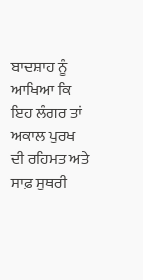ਬਾਦਸ਼ਾਹ ਨੂੰ ਆਖਿਆ ਕਿ ਇਹ ਲੰਗਰ ਤਾਂ ਅਕਾਲ ਪੁਰਖ
ਦੀ ਰਹਿਮਤ ਅਤੇ ਸਾਫ਼ ਸੁਥਰੀ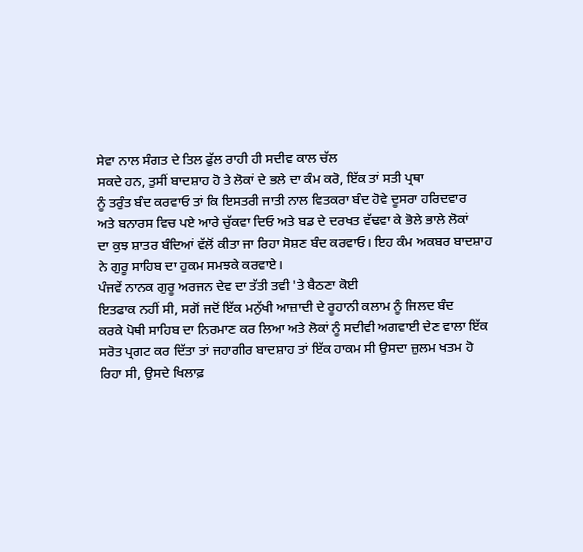ਸੇਵਾ ਨਾਲ ਸੰਗਤ ਦੇ ਤਿਲ ਫੁੱਲ ਰਾਹੀ ਹੀ ਸਦੀਵ ਕਾਲ ਚੱਲ
ਸਕਦੇ ਹਨ, ਤੁਸੀਂ ਬਾਦਸ਼ਾਹ ਹੋ ਤੇ ਲੋਕਾਂ ਦੇ ਭਲੇ ਦਾ ਕੰਮ ਕਰੋ, ਇੱਕ ਤਾਂ ਸਤੀ ਪ੍ਰਥਾ
ਨੂੰ ਤਰੁੰਤ ਬੰਦ ਕਰਵਾਓ ਤਾਂ ਕਿ ਇਸਤਰੀ ਜਾਤੀ ਨਾਲ ਵਿਤਕਰਾ ਬੰਦ ਹੋਵੇ ਦੂਸਰਾ ਹਰਿਦਵਾਰ
ਅਤੇ ਬਨਾਰਸ ਵਿਚ ਪਏ ਆਰੇ ਚੁੱਕਵਾ ਦਿਓ ਅਤੇ ਬਡ ਦੇ ਦਰਖਤ ਵੱਢਵਾ ਕੇ ਭੋਲੇ ਭਾਲੇ ਲੋਕਾਂ
ਦਾ ਕੁਝ ਸ਼ਾਤਰ ਬੰਦਿਆਂ ਵੱਲੋਂ ਕੀਤਾ ਜਾ ਰਿਹਾ ਸੋਸ਼ਣ ਬੰਦ ਕਰਵਾਓ। ਇਹ ਕੰਮ ਅਕਬਰ ਬਾਦਸ਼ਾਹ
ਨੇ ਗੁਰੂ ਸਾਹਿਬ ਦਾ ਹੁਕਮ ਸਮਝਕੇ ਕਰਵਾਏ।
ਪੰਜਵੇਂ ਨਾਨਕ ਗੁਰੂ ਅਰਜਨ ਦੇਵ ਦਾ ਤੱਤੀ ਤਵੀ 'ਤੇ ਬੈਠਣਾ ਕੋਈ
ਇਤਫਾਕ ਨਹੀਂ ਸੀ, ਸਗੋਂ ਜਦੋਂ ਇੱਕ ਮਨੁੱਖੀ ਆਜ਼ਾਦੀ ਦੇ ਰੂਹਾਨੀ ਕਲਾਮ ਨੂੰ ਜਿਲਦ ਬੰਦ
ਕਰਕੇ ਪੋਥੀ ਸਾਹਿਬ ਦਾ ਨਿਰਮਾਣ ਕਰ ਲਿਆ ਅਤੇ ਲੋਕਾਂ ਨੂੰ ਸਦੀਵੀ ਅਗਵਾਈ ਦੇਣ ਵਾਲਾ ਇੱਕ
ਸਰੋਤ ਪ੍ਰਗਟ ਕਰ ਦਿੱਤਾ ਤਾਂ ਜਹਾਗੀਰ ਬਾਦਸ਼ਾਹ ਤਾਂ ਇੱਕ ਹਾਕਮ ਸੀ ਉਸਦਾ ਜ਼ੁਲਮ ਖਤਮ ਹੋ
ਰਿਹਾ ਸੀ, ਉਸਦੇ ਖਿਲਾਫ਼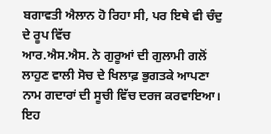ਬਗਾਵਤੀ ਐਲਾਨ ਹੋ ਰਿਹਾ ਸੀ, ਪਰ ਇਥੇ ਵੀ ਚੰਦੁ ਦੇ ਰੂਪ ਵਿੱਚ
ਆਰ.ਐਸ.ਐਸ. ਨੇ ਗੁਰੂਆਂ ਦੀ ਗੁਲਾਮੀ ਗਲੋਂ ਲਾਹੁਣ ਵਾਲੀ ਸੋਚ ਦੇ ਖਿਲਾਫ਼ ਭੁਗਤਕੇ ਆਪਣਾ
ਨਾਮ ਗਦਾਰਾਂ ਦੀ ਸੂਚੀ ਵਿੱਚ ਦਰਜ ਕਰਵਾਇਆ। ਇਹ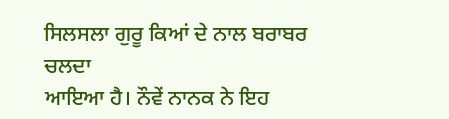ਸਿਲਸਲਾ ਗੁਰੂ ਕਿਆਂ ਦੇ ਨਾਲ ਬਰਾਬਰ ਚਲਦਾ
ਆਇਆ ਹੈ। ਨੌਵੇਂ ਨਾਨਕ ਨੇ ਇਹ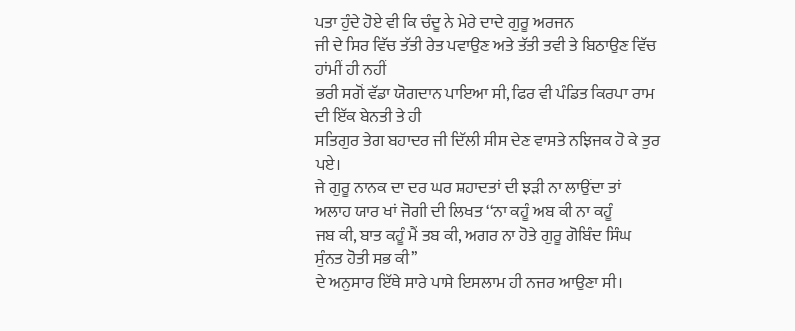ਪਤਾ ਹੁੰਦੇ ਹੋਏ ਵੀ ਕਿ ਚੰਦੂ ਨੇ ਮੇਰੇ ਦਾਦੇ ਗੁਰੂ ਅਰਜਨ
ਜੀ ਦੇ ਸਿਰ ਵਿੱਚ ਤੱਤੀ ਰੇਤ ਪਵਾਉਣ ਅਤੇ ਤੱਤੀ ਤਵੀ ਤੇ ਬਿਠਾਉਣ ਵਿੱਚ ਹਾਂਮੀਂ ਹੀ ਨਹੀਂ
ਭਰੀ ਸਗੋਂ ਵੱਡਾ ਯੋਗਦਾਨ ਪਾਇਆ ਸੀ, ਫਿਰ ਵੀ ਪੰਡਿਤ ਕਿਰਪਾ ਰਾਮ ਦੀ ਇੱਕ ਬੇਨਤੀ ਤੇ ਹੀ
ਸਤਿਗੁਰ ਤੇਗ ਬਹਾਦਰ ਜੀ ਦਿੱਲੀ ਸੀਸ ਦੇਣ ਵਾਸਤੇ ਨਝਿਜਕ ਹੋ ਕੇ ਤੁਰ ਪਏ।
ਜੇ ਗੁਰੂ ਨਾਨਕ ਦਾ ਦਰ ਘਰ ਸ਼ਹਾਦਤਾਂ ਦੀ ਝੜੀ ਨਾ ਲਾਉਂਦਾ ਤਾਂ
ਅਲਾਹ ਯਾਰ ਖਾਂ ਜੋਗੀ ਦੀ ਲਿਖਤ ‘‘ਨਾ ਕਹੂੰ ਅਬ ਕੀ ਨਾ ਕਹੂੰ
ਜਬ ਕੀ, ਬਾਤ ਕਹੂੰ ਮੈਂ ਤਬ ਕੀ, ਅਗਰ ਨਾ ਹੋਤੇ ਗੁਰੂ ਗੋਬਿੰਦ ਸਿੰਘ ਸੁੰਨਤ ਹੋਤੀ ਸਭ ਕੀ’’
ਦੇ ਅਨੁਸਾਰ ਇੱਥੇ ਸਾਰੇ ਪਾਸੇ ਇਸਲਾਮ ਹੀ ਨਜਰ ਆਉਣਾ ਸੀ।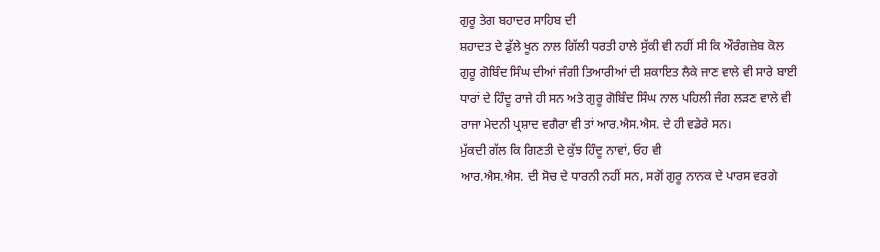ਗੁਰੂ ਤੇਗ ਬਹਾਦਰ ਸਾਹਿਬ ਦੀ
ਸ਼ਹਾਦਤ ਦੇ ਡੁੱਲੇ ਖੂਨ ਨਾਲ ਗਿੱਲੀ ਧਰਤੀ ਹਾਲੇ ਸੁੱਕੀ ਵੀ ਨਹੀਂ ਸੀ ਕਿ ਔਰੰਗਜ਼ੇਬ ਕੋਲ
ਗੁਰੂ ਗੋਬਿੰਦ ਸਿੰਘ ਦੀਆਂ ਜੰਗੀ ਤਿਆਰੀਆਂ ਦੀ ਸ਼ਕਾਇਤ ਲੈਕੇ ਜਾਣ ਵਾਲੇ ਵੀ ਸਾਰੇ ਬਾਈ
ਧਾਰਾਂ ਦੇ ਹਿੰਦੂ ਰਾਜੇ ਹੀ ਸਨ ਅਤੇ ਗੁਰੂ ਗੋਬਿੰਦ ਸਿੰਘ ਨਾਲ ਪਹਿਲੀ ਜੰਗ ਲੜਣ ਵਾਲੇ ਵੀ
ਰਾਜਾ ਮੇਦਨੀ ਪ੍ਰਸ਼ਾਦ ਵਗੈਰਾ ਵੀ ਤਾਂ ਆਰ.ਐਸ.ਐਸ. ਦੇ ਹੀ ਵਡੇਰੇ ਸਨ।
ਮੁੱਕਦੀ ਗੱਲ ਕਿ ਗਿਣਤੀ ਦੇ ਕੁੱਝ ਹਿੰਦੂ ਨਾਵਾਂ, ਓਹ ਵੀ
ਆਰ.ਐਸ.ਐਸ. ਦੀ ਸੋਚ ਦੇ ਧਾਰਨੀ ਨਹੀਂ ਸਨ, ਸਗੋਂ ਗੁਰੂ ਨਾਨਕ ਦੇ ਪਾਰਸ ਵਰਗੇ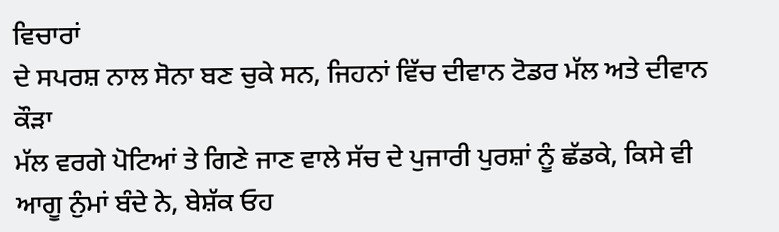ਵਿਚਾਰਾਂ
ਦੇ ਸਪਰਸ਼ ਨਾਲ ਸੋਨਾ ਬਣ ਚੁਕੇ ਸਨ, ਜਿਹਨਾਂ ਵਿੱਚ ਦੀਵਾਨ ਟੋਡਰ ਮੱਲ ਅਤੇ ਦੀਵਾਨ ਕੌੜਾ
ਮੱਲ ਵਰਗੇ ਪੋਟਿਆਂ ਤੇ ਗਿਣੇ ਜਾਣ ਵਾਲੇ ਸੱਚ ਦੇ ਪੁਜਾਰੀ ਪੁਰਸ਼ਾਂ ਨੂੰ ਛੱਡਕੇ, ਕਿਸੇ ਵੀ
ਆਗੂ ਨੁੰਮਾਂ ਬੰਦੇ ਨੇ, ਬੇਸ਼ੱਕ ਓਹ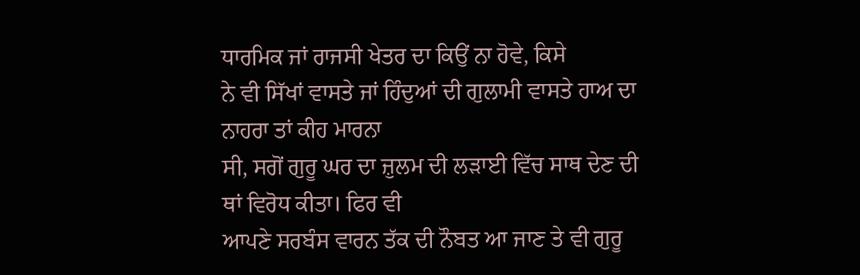ਧਾਰਮਿਕ ਜਾਂ ਰਾਜਸੀ ਖੇਤਰ ਦਾ ਕਿਉਂ ਨਾ ਹੋਵੇ, ਕਿਸੇ
ਨੇ ਵੀ ਸਿੱਖਾਂ ਵਾਸਤੇ ਜਾਂ ਹਿੰਦੁਆਂ ਦੀ ਗੁਲਾਮੀ ਵਾਸਤੇ ਹਾਅ ਦਾ ਨਾਹਰਾ ਤਾਂ ਕੀਹ ਮਾਰਨਾ
ਸੀ, ਸਗੋਂ ਗੁਰੂ ਘਰ ਦਾ ਜ਼ੁਲਮ ਦੀ ਲੜਾਈ ਵਿੱਚ ਸਾਥ ਦੇਣ ਦੀ ਥਾਂ ਵਿਰੋਧ ਕੀਤਾ। ਫਿਰ ਵੀ
ਆਪਣੇ ਸਰਬੰਸ ਵਾਰਨ ਤੱਕ ਦੀ ਨੌਬਤ ਆ ਜਾਣ ਤੇ ਵੀ ਗੁਰੂ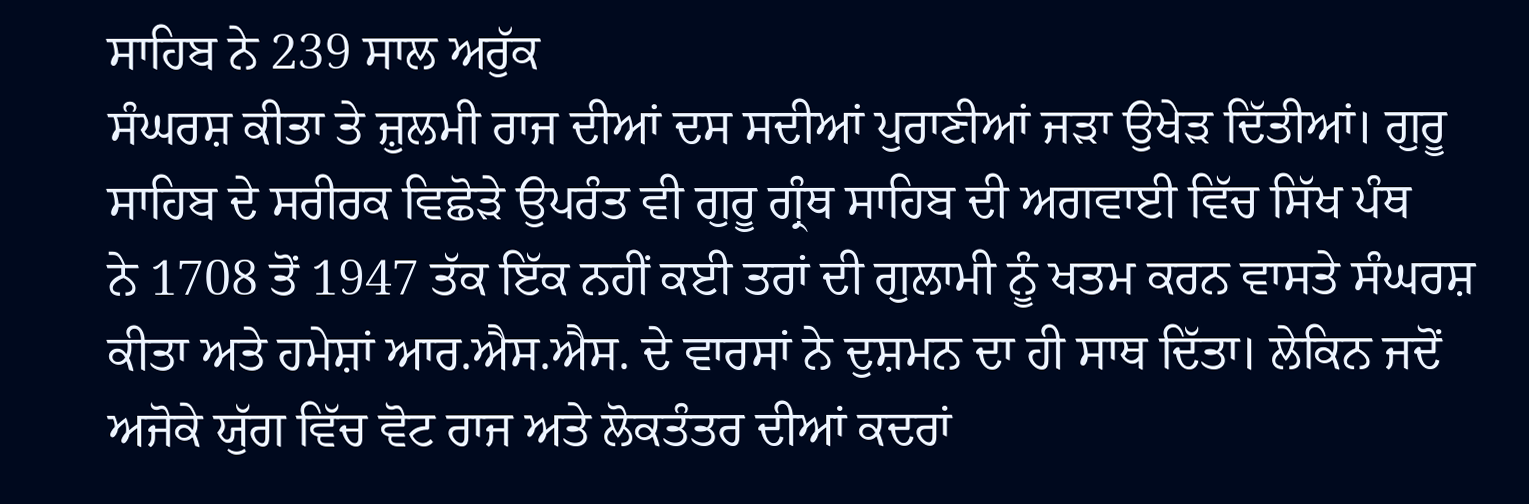ਸਾਹਿਬ ਨੇ 239 ਸਾਲ ਅਰੁੱਕ
ਸੰਘਰਸ਼ ਕੀਤਾ ਤੇ ਜ਼ੁਲਮੀ ਰਾਜ ਦੀਆਂ ਦਸ ਸਦੀਆਂ ਪੁਰਾਣੀਆਂ ਜੜਾ ਉਖੇੜ ਦਿੱਤੀਆਂ। ਗੁਰੂ
ਸਾਹਿਬ ਦੇ ਸਰੀਰਕ ਵਿਛੋੜੇ ਉਪਰੰਤ ਵੀ ਗੁਰੂ ਗ੍ਰੰਥ ਸਾਹਿਬ ਦੀ ਅਗਵਾਈ ਵਿੱਚ ਸਿੱਖ ਪੰਥ
ਨੇ 1708 ਤੋਂ 1947 ਤੱਕ ਇੱਕ ਨਹੀਂ ਕਈ ਤਰਾਂ ਦੀ ਗੁਲਾਮੀ ਨੂੰ ਖਤਮ ਕਰਨ ਵਾਸਤੇ ਸੰਘਰਸ਼
ਕੀਤਾ ਅਤੇ ਹਮੇਸ਼ਾਂ ਆਰ.ਐਸ.ਐਸ. ਦੇ ਵਾਰਸਾਂ ਨੇ ਦੁਸ਼ਮਨ ਦਾ ਹੀ ਸਾਥ ਦਿੱਤਾ। ਲੇਕਿਨ ਜਦੋਂ
ਅਜੋਕੇ ਯੁੱਗ ਵਿੱਚ ਵੋਟ ਰਾਜ ਅਤੇ ਲੋਕਤੰਤਰ ਦੀਆਂ ਕਦਰਾਂ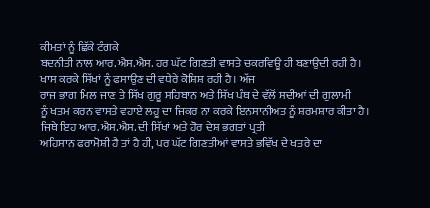ਕੀਮਤਾਂ ਨੂੰ ਛਿੱਕੇ ਟੰਗਕੇ
ਬਦਨੀਤੀ ਨਾਲ ਆਰ.ਐਸ.ਐਸ. ਹਰ ਘੱਟ ਗਿਣਤੀ ਵਾਸਤੇ ਚਕਰਵਿਊ ਹੀ ਬਣਾਉਦੀ ਰਹੀ ਹੈ।
ਖਾਸ ਕਰਕੇ ਸਿੱਖਾਂ ਨੂੰ ਫਸਾਉਣ ਦੀ ਵਧੇਰੇ ਕੋਸ਼ਿਸ਼ ਰਹੀ ਹੈ। ਅੱਜ
ਰਾਜ ਭਾਗ ਮਿਲ ਜਾਣ ਤੇ ਸਿੱਖ ਗੁਰੂ ਸਹਿਬਾਨ ਅਤੇ ਸਿੱਖ ਪੰਥ ਦੇ ਵੱਲੋਂ ਸਦੀਆਂ ਦੀ ਗੁਲਾਮੀ
ਨੂੰ ਖਤਮ ਕਰਨ ਵਾਸਤੇ ਵਹਾਏ ਲਹੂ ਦਾ ਜਿਕਰ ਨਾ ਕਰਕੇ ਇਨਸਾਨੀਅਤ ਨੂੰ ਸ਼ਰਮਸ਼ਾਰ ਕੀਤਾ ਹੈ।
ਜਿਥੇ ਇਹ ਆਰ.ਐਸ.ਐਸ. ਦੀ ਸਿੱਖਾਂ ਅਤੇ ਹੋਰ ਦੇਸ਼ ਭਗਤਾਂ ਪ੍ਰਤੀ
ਅਹਿਸਾਨ ਫਰਾਮੋਸ਼ੀ ਹੈ ਤਾਂ ਹੈ ਹੀ, ਪਰ ਘੱਟ ਗਿਣਤੀਆਂ ਵਾਸਤੇ ਭਵਿੱਖ ਦੇ ਖਤਰੇ ਦਾ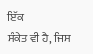ਇੱਕ
ਸੰਕੇਤ ਵੀ ਹੈ, ਜਿਸ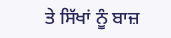ਤੇ ਸਿੱਖਾਂ ਨੂੰ ਬਾਜ਼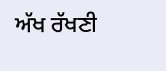ਅੱਖ ਰੱਖਣੀ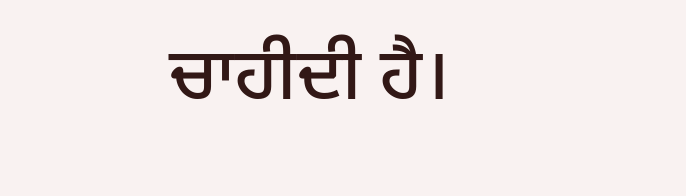ਚਾਹੀਦੀ ਹੈ।